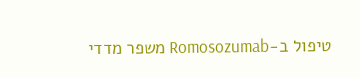טיפול ב-Romosozumab משפר מדדי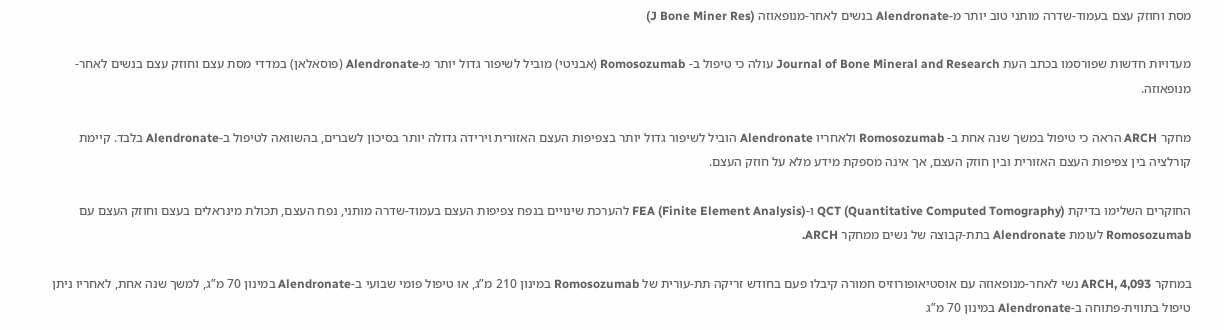מסת וחוזק עצם בעמוד-שדרה מותני טוב יותר מ-Alendronate בנשים לאחר-מנופאוזה (J Bone Miner Res)

מעדויות חדשות שפורסמו בכתב העת Journal of Bone Mineral and Research עולה כי טיפול ב- Romosozumab (אבניטי) מוביל לשיפור גדול יותר מ-Alendronate (פוסאלאן) במדדי מסת עצם וחוזק עצם בנשים לאחר-מנופאוזה.

מחקר ARCH הראה כי טיפול במשך שנה אחת ב- Romosozumab ולאחריו Alendronate הוביל לשיפור גדול יותר בצפיפות העצם האזורית וירידה גדולה יותר בסיכון לשברים, בהשוואה לטיפול ב-Alendronate בלבד. קיימת קורלציה בין צפיפות העצם האזורית ובין חוזק העצם, אך אינה מספקת מידע מלא על חוזק העצם.

החוקרים השלימו בדיקת QCT (Quantitative Computed Tomography) ו-FEA (Finite Element Analysis) להערכת שינויים בנפח צפיפות העצם בעמוד-שדרה מותני, נפח העצם, תכולת מינראלים בעצם וחוזק העצם עם Romosozumab לעומת Alendronate בתת-קבוצה של נשים ממחקר ARCH.

במחקר ARCH, 4,093 נשי לאחר-מנופאוזה עם אוסטיאופורוזיס חמורה קיבלו פעם בחודש זריקה תת-עורית של Romosozumab במינון 210 מ”ג, או טיפול פומי שבועי ב-Alendronate במינון 70 מ”ג, למשך שנה אחת, לאחריו ניתן טיפול בתווית-פתוחה ב-Alendronate במינון 70 מ”ג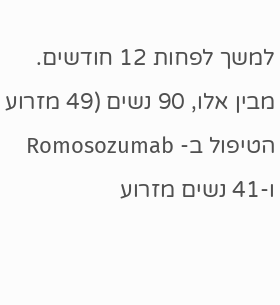למשך לפחות 12 חודשים.  מבין אלו, 90 נשים (49 מזרוע הטיפול ב- Romosozumab ו-41 נשים מזרוע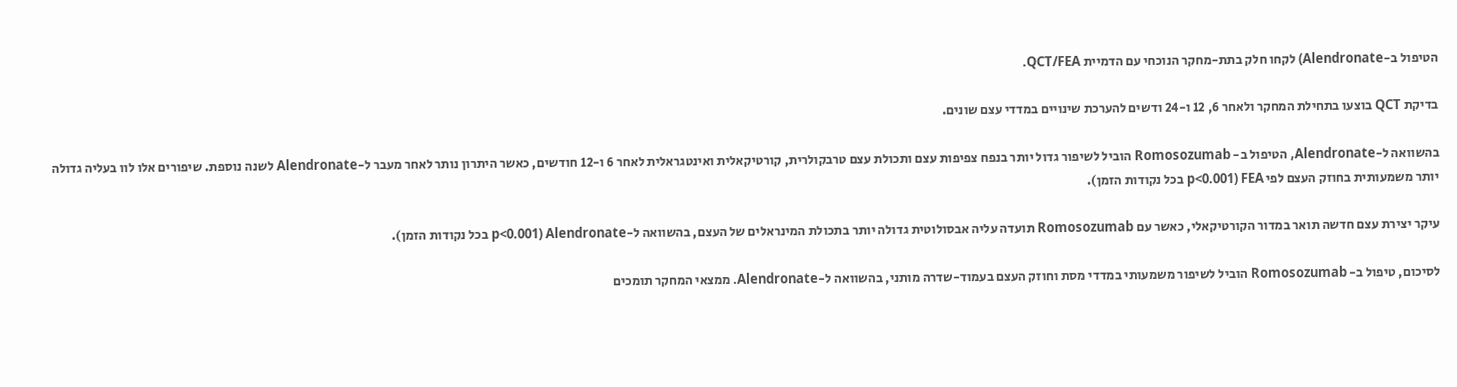הטיפול ב-Alendronate) לקחו חלק בתת-מחקר הנוכחי עם הדמיית QCT/FEA.

בדיקת QCT בוצעו בתחילת המחקר ולאחר 6, 12 ו-24 ודשים להערכת שינויים במדדי עצם שונים.

בהשוואה ל-Alendronate, הטיפול ב- Romosozumab הוביל לשיפור גדול יותר בנפח צפיפות עצם ותכולת עצם טרבקולרית, קורטיקאלית ואינטגראלית לאחר 6 ו-12 חודשים, כאשר היתרון נותר לאחר מעבר ל-Alendronate לשנה נוספת. שיפורים אלו לוו בעליה גדולה יותר משמעותית בחוזק העצם לפי FEA (p<0.001 בכל נקודות הזמן).

עיקר יצירת עצם חדשה תואר במדור הקורטיקאלי, כאשר עם Romosozumab תועדה עליה אבסולוטית גדולה יותר בתכולת המינראלים של העצם, בהשוואה ל-Alendronate (p<0.001 בכל נקודות הזמן).

לסיכום, טיפול ב- Romosozumab הוביל לשיפור משמעותי במדדי מסת וחוזק העצם בעמוד-שדרה מותני, בהשוואה ל-Alendronate. ממצאי המחקר תומכים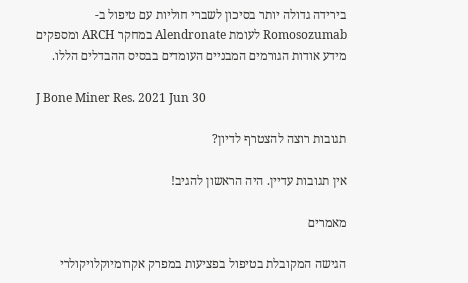בירידה גדולה יותר בסיכון לשברי חוליות עם טיפול ב- Romosozumab לעומת Alendronate במחקר ARCH ומספקים מידע אודות הגורמים המבניים העומדים בבסיס ההבדלים הללו.

J Bone Miner Res. 2021 Jun 30

תגובות רוצה להצטרף לדיון?

אין תגובות עדיין. היה הראשון להגיב!

מאמרים

הגישה המקובלת בטיפול בפציעות במפרק אקרומיוקלויקולרי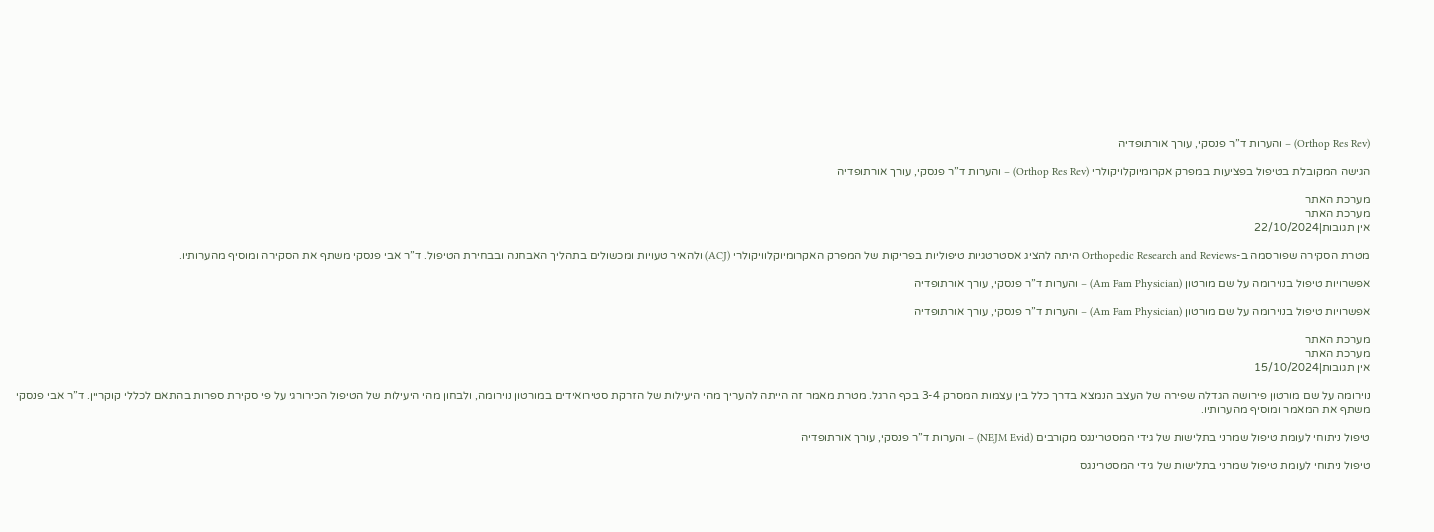(Orthop Res Rev) – והערות ד”ר פנסקי, עורך אורתופדיה

הגישה המקובלת בטיפול בפציעות במפרק אקרומיוקלויקולרי (Orthop Res Rev) – והערות ד”ר פנסקי, עורך אורתופדיה

מערכת האתר
מערכת האתר
אין תגובות|22/10/2024

מטרת הסקירה שפורסמה ב-Orthopedic Research and Reviews היתה להציג אסטרטגיות טיפוליות בפריקות של המפרק האקרומיוקלוויקולרי (ACJ) ולהאיר טעויות ומכשולים בתהליך האבחנה ובבחירת הטיפול. ד”ר אבי פנסקי משתף את הסקירה ומוסיף מהערותיו.

אפשרויות טיפול בנוירומה על שם מורטון (Am Fam Physician) – והערות ד”ר פנסקי, עורך אורתופדיה

אפשרויות טיפול בנוירומה על שם מורטון (Am Fam Physician) – והערות ד”ר פנסקי, עורך אורתופדיה

מערכת האתר
מערכת האתר
אין תגובות|15/10/2024

נוירומה על שם מורטון פירושה הגדלה שפירה של העצב הנמצא בדרך כלל בין עצמות המסרק 3-4 בכף הרגל. מטרת מאמר זה הייתה להעריך מהי היעילות של הזרקת סטירואידים במורטון נוירומה, ולבחון מהי היעילות של הטיפול הכירורגי על פי סקירת ספרות בהתאם לכללי קוקריין. ד”ר אבי פנסקי משתף את המאמר ומוסיף מהערותיו.

טיפול ניתוחי לעומת טיפול שמרני בתלישות של גידי המסטרינגס מקורבים (NEJM Evid) – והערות ד”ר פנסקי, עורך אורתופדיה

טיפול ניתוחי לעומת טיפול שמרני בתלישות של גידי המסטרינגס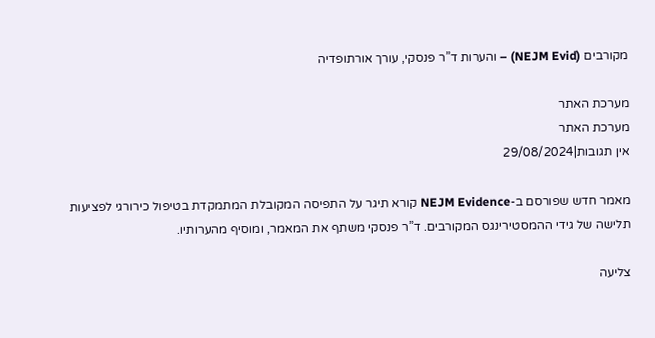מקורבים (NEJM Evid) – והערות ד”ר פנסקי, עורך אורתופדיה

מערכת האתר
מערכת האתר
אין תגובות|29/08/2024

מאמר חדש שפורסם ב-NEJM Evidence קורא תיגר על התפיסה המקובלת המתמקדת בטיפול כירורגי לפציעות תלישה של גידי ההמסטירינגס המקורבים. ד”ר פנסקי משתף את המאמר, ומוסיף מהערותיו.

צליעה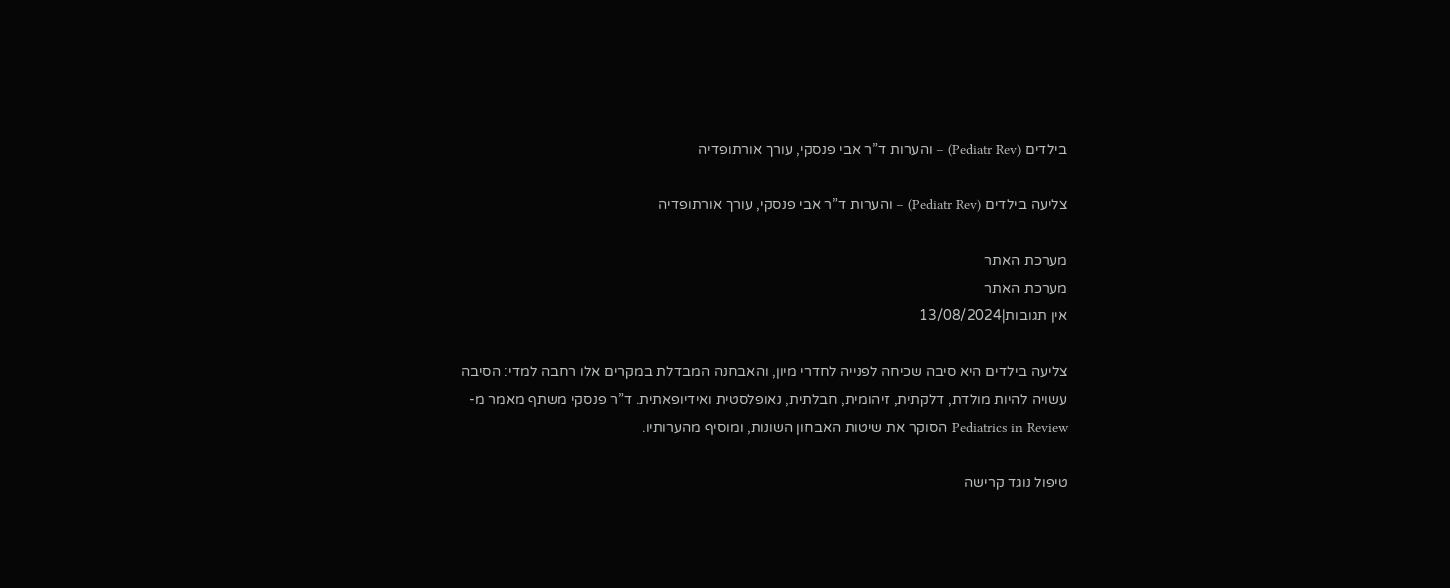בילדים (Pediatr Rev) – והערות ד”ר אבי פנסקי, עורך אורתופדיה

צליעה בילדים (Pediatr Rev) – והערות ד”ר אבי פנסקי, עורך אורתופדיה

מערכת האתר
מערכת האתר
אין תגובות|13/08/2024

צליעה בילדים היא סיבה שכיחה לפנייה לחדרי מיון, והאבחנה המבדלת במקרים אלו רחבה למדי: הסיבה עשויה להיות מולדת, דלקתית, זיהומית, חבלתית, נאופלסטית ואידיופאתית. ד”ר פנסקי משתף מאמר מ-Pediatrics in Review הסוקר את שיטות האבחון השונות, ומוסיף מהערותיו.

טיפול נוגד קרישה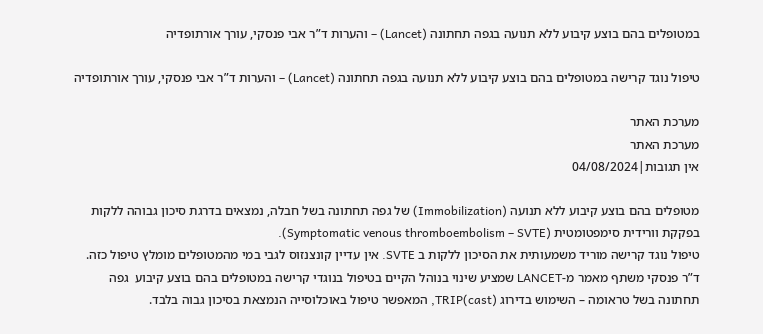במטופלים בהם בוצע קיבוע ללא תנועה בגפה תחתונה (Lancet) – והערות ד”ר אבי פנסקי, עורך אורתופדיה

טיפול נוגד קרישה במטופלים בהם בוצע קיבוע ללא תנועה בגפה תחתונה (Lancet) – והערות ד”ר אבי פנסקי, עורך אורתופדיה

מערכת האתר
מערכת האתר
אין תגובות|04/08/2024

מטופלים בהם בוצע קיבוע ללא תנועה (Immobilization) של גפה תחתונה בשל חבלה, נמצאים בדרגת סיכון גבוהה ללקות בפקקת וורידית סימפטומטית (Symptomatic venous thromboembolism – SVTE).
טיפול נוגד קרישה מוריד משמעותית את הסיכון ללקות ב SVTE. אין עדיין קונצנזוס לגבי במי מהמטופלים מומלץ טיפול כזה. ד”ר פנסקי משתף מאמר מ-LANCET שמציע שינוי בנוהל הקיים בטיפול בנוגדי קרישה במטופלים בהם בוצע קיבוע  גפה תחתונה בשל טראומה – השימוש בדירוג TRIP(cast), המאפשר טיפול באוכלוסייה הנמצאת בסיכון גבוה בלבד.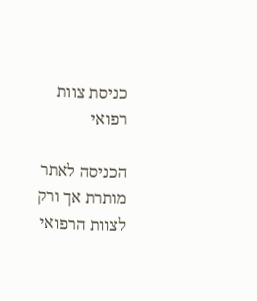כניסת צוות רפואי

הכניסה לאתר מותרת אך ורק לצוות הרפואי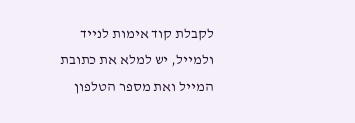לקבלת קוד אימות לנייד ולמייל, יש למלא את כתובת המייל ואת מספר הטלפון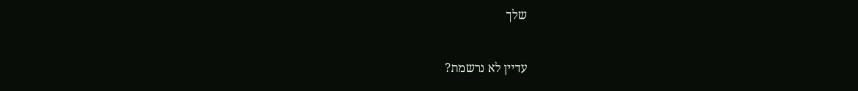שלך

עדיין לא נרשמת?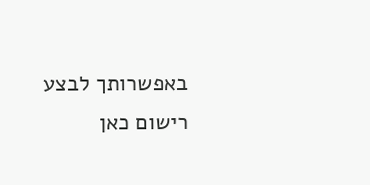באפשרותך לבצע רישום כאן